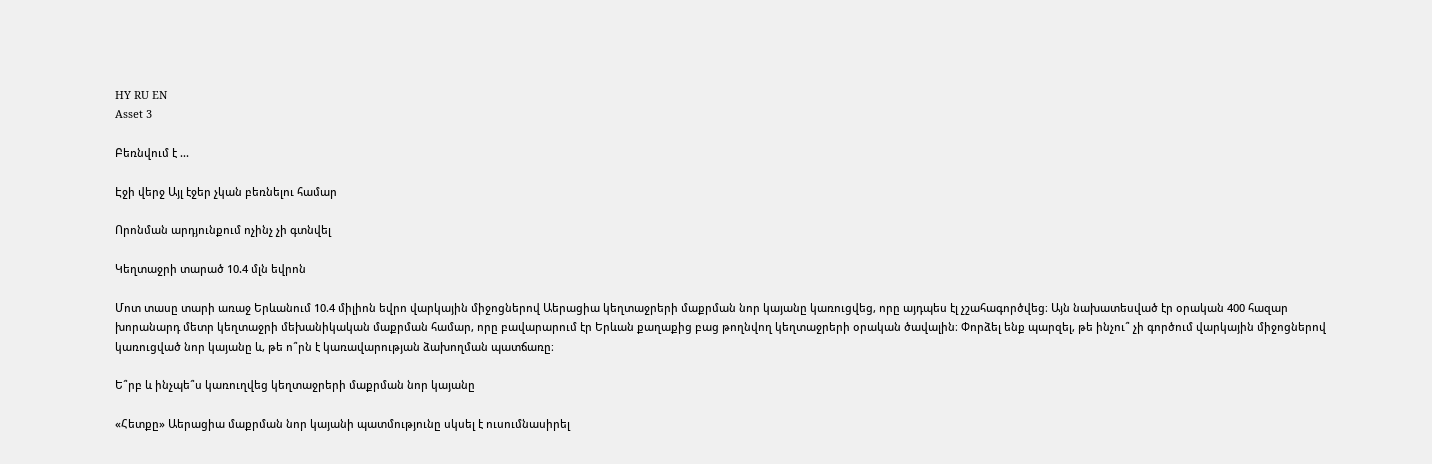HY RU EN
Asset 3

Բեռնվում է ...

Էջի վերջ Այլ էջեր չկան բեռնելու համար

Որոնման արդյունքում ոչինչ չի գտնվել

Կեղտաջրի տարած 10.4 մլն եվրոն

Մոտ տասը տարի առաջ Երևանում 10.4 միլիոն եվրո վարկային միջոցներով Աերացիա կեղտաջրերի մաքրման նոր կայանը կառուցվեց, որը այդպես էլ չշահագործվեց։ Այն նախատեսված էր օրական 400 հազար խորանարդ մետր կեղտաջրի մեխանիկական մաքրման համար, որը բավարարում էր Երևան քաղաքից բաց թողնվող կեղտաջրերի օրական ծավալին։ Փորձել ենք պարզել, թե ինչու՞ չի գործում վարկային միջոցներով կառուցված նոր կայանը և, թե ո՞րն է կառավարության ձախողման պատճառը։

Ե՞րբ և ինչպե՞ս կառուղվեց կեղտաջրերի մաքրման նոր կայանը

«Հետքը» Աերացիա մաքրման նոր կայանի պատմությունը սկսել է ուսումնասիրել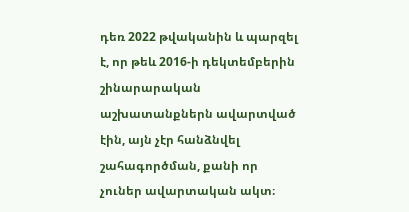դեռ 2022 թվականին և պարզել է, որ թեև 2016-ի դեկտեմբերին շինարարական աշխատանքներն ավարտված էին, այն չէր հանձնվել շահագործման, քանի որ չուներ ավարտական ակտ։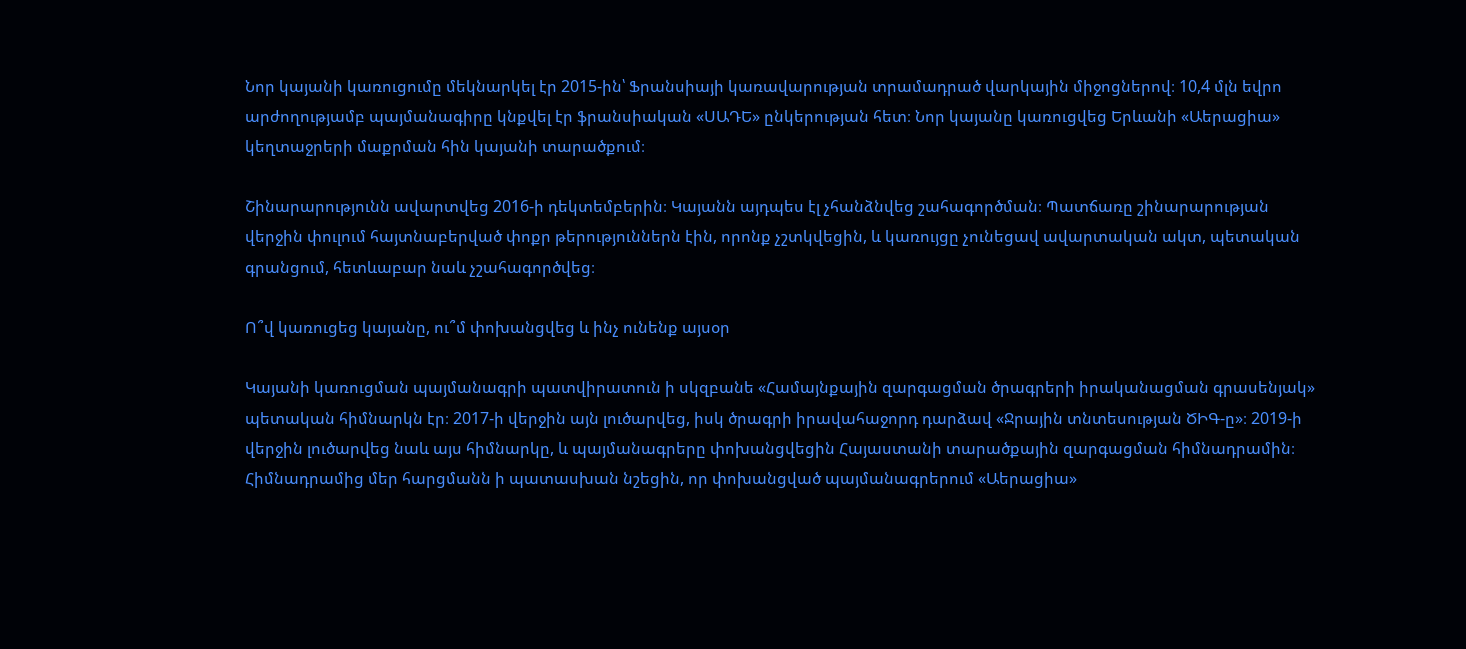Նոր կայանի կառուցումը մեկնարկել էր 2015-ին՝ Ֆրանսիայի կառավարության տրամադրած վարկային միջոցներով։ 10,4 մլն եվրո արժողությամբ պայմանագիրը կնքվել էր ֆրանսիական «ՍԱԴԵ» ընկերության հետ։ Նոր կայանը կառուցվեց Երևանի «Աերացիա» կեղտաջրերի մաքրման հին կայանի տարածքում։

Շինարարությունն ավարտվեց 2016-ի դեկտեմբերին։ Կայանն այդպես էլ չհանձնվեց շահագործման։ Պատճառը շինարարության վերջին փուլում հայտնաբերված փոքր թերություններն էին, որոնք չշտկվեցին, և կառույցը չունեցավ ավարտական ակտ, պետական գրանցում, հետևաբար նաև չշահագործվեց։

Ո՞վ կառուցեց կայանը, ու՞մ փոխանցվեց և ինչ ունենք այսօր

Կայանի կառուցման պայմանագրի պատվիրատուն ի սկզբանե «Համայնքային զարգացման ծրագրերի իրականացման գրասենյակ» պետական հիմնարկն էր։ 2017-ի վերջին այն լուծարվեց, իսկ ծրագրի իրավահաջորդ դարձավ «Ջրային տնտեսության ԾԻԳ-ը»։ 2019-ի վերջին լուծարվեց նաև այս հիմնարկը, և պայմանագրերը փոխանցվեցին Հայաստանի տարածքային զարգացման հիմնադրամին։ Հիմնադրամից մեր հարցմանն ի պատասխան նշեցին, որ փոխանցված պայմանագրերում «Աերացիա»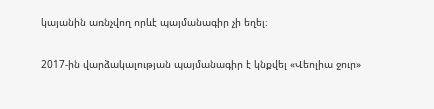կայանին առնչվող որևէ պայմանագիր չի եղել։

2017-ին վարձակալության պայմանագիր է կնքվել «Վեոլիա ջուր»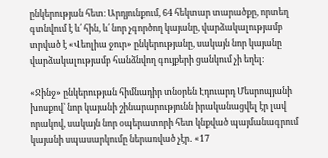ընկերության հետ։ Արդյունքում, 64 հեկտար տարածքը, որտեղ գտնվում է և՛ հին, և՛ նոր չգործող կայանը, վարձակալությամբ տրված է «Վեոլիա ջուր» ընկերությանը, սակայն նոր կայանը վարձակալությամբ հանձնվող գույքերի ցանկում չի եղել։

«Ջինջ» ընկերության հիմնադիր տնօրեն Էդուարդ Մեսրոպյանի խոսքով՝ նոր կայանի շինարարությունն իրականացվել էր լավ որակով, սակայն նոր օպերատորի հետ կնքված պայմանագրում կայանի սպասարկումը ներառված չէր․ «17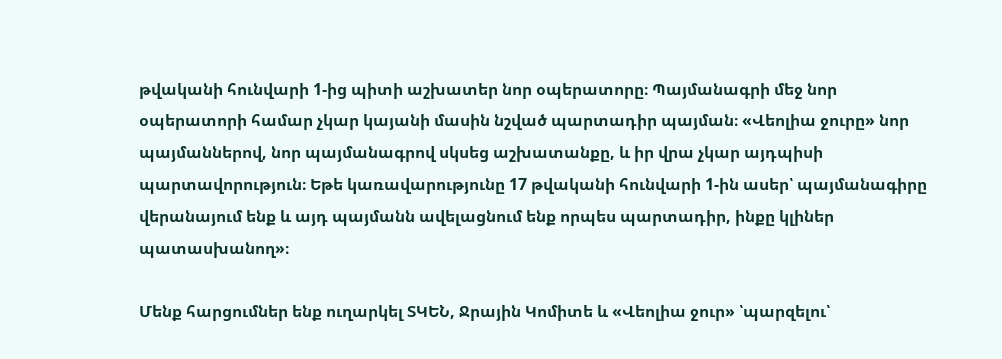թվականի հունվարի 1-ից պիտի աշխատեր նոր օպերատորը։ Պայմանագրի մեջ նոր օպերատորի համար չկար կայանի մասին նշված պարտադիր պայման։ «Վեոլիա ջուրը» նոր պայմաններով, նոր պայմանագրով սկսեց աշխատանքը, և իր վրա չկար այդպիսի պարտավորություն։ Եթե կառավարությունը 17 թվականի հունվարի 1-ին ասեր՝ պայմանագիրը վերանայում ենք և այդ պայմանն ավելացնում ենք որպես պարտադիր, ինքը կլիներ պատասխանող»։

Մենք հարցումներ ենք ուղարկել ՏԿԵՆ, Ջրային Կոմիտե և «Վեոլիա ջուր» ՝պարզելու՝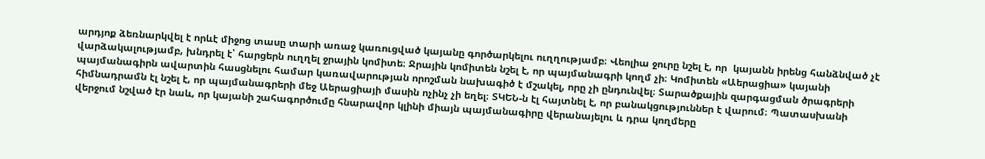արդյոք ձեռնարկվել է որևէ միջոց տասը տարի առաջ կառուցված կայանը գործարկելու ուղղությամբ։ Վեոլիա ջուրը նշել է, որ  կայանն իրենց հանձնված չէ վարձակալությամբ, խնդրել է՝ հարցերն ուղղել ջրային կոմիտե։ Ջրային կոմիտեն նշել է, որ պայմանագրի կողմ չի։ Կոմիտեն «Աերացիա» կայանի պայմանագիրն ավարտին հասցնելու համար կառավարության որոշման նախագիծ է մշակել, որը չի ընդունվել։ Տարածքային զարգացման ծրագրերի հիմնադրամն էլ նշել է, որ պայմանագրերի մեջ Աերացիայի մասին ոչինչ չի եղել։ ՏԿԵՆ-ն էլ հայտնել է, որ բանակցություններ է վարում։ Պատասխանի վերջում նշված էր նաև, որ կայանի շահագործումը հնարավոր կլինի միայն պայմանագիրը վերանայելու և դրա կողմերը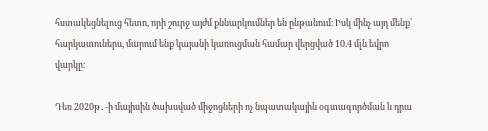հստակեցնելուց հետո, որի շուրջ այժմ քննարկումներ են ընթանում։ Իսկ մինչ այդ մենք՝ հարկատուներս, մարում ենք կայանի կառուցման համար վերցված 10.4 մլն եվրո վարկը։

Դեռ 2020թ․-ի մայիսին ծախսված միջոցների ոչ նպատակային օգտագործման և դրա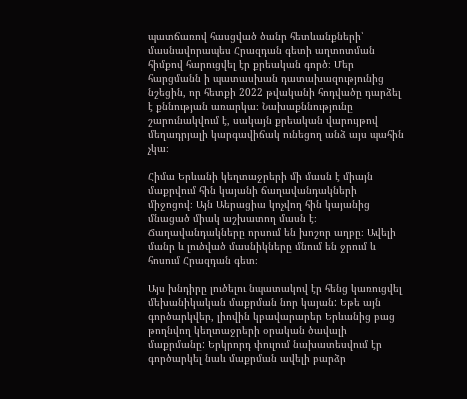պատճառով հասցված ծանր հետևանքների՝ մասնավորապես Հրազդան գետի աղտոտման հիմքով հարուցվել էր քրեական գործ։ Մեր հարցմանն ի պատասխան դատախազությունից նշեցին, որ հետքի 2022 թվականի հոդվածը դարձել է քննության առարկա։ Նախաքննությունը շարունակվում է, սակայն քրեական վարույթով մեղադրյալի կարգավիճակ ունեցող անձ այս պահին չկա։

Հիմա Երևանի կեղտաջրերի մի մասն է միայն մաքրվում հին կայանի ճաղավանդակների միջոցով։ Այն Աերացիա կոչվող հին կայանից մնացած միակ աշխատող մասն է։ Ճաղավանդակները որսում են խոշոր աղբը։ Ավելի մանր և լուծված մասնիկները մնում են ջրում և հոսում Հրազդան գետ։

Այս խնդիրը լուծելու նպատակով էր հենց կառուցվել մեխանիկական մաքրման նոր կայան: Եթե այն գործարկվեր, լիովին կբավարարեր Երևանից բաց թողնվող կեղտաջրերի օրական ծավալի մաքրմանը: Երկրորդ փուլում նախատեսվում էր գործարկել նաև մաքրման ավելի բարձր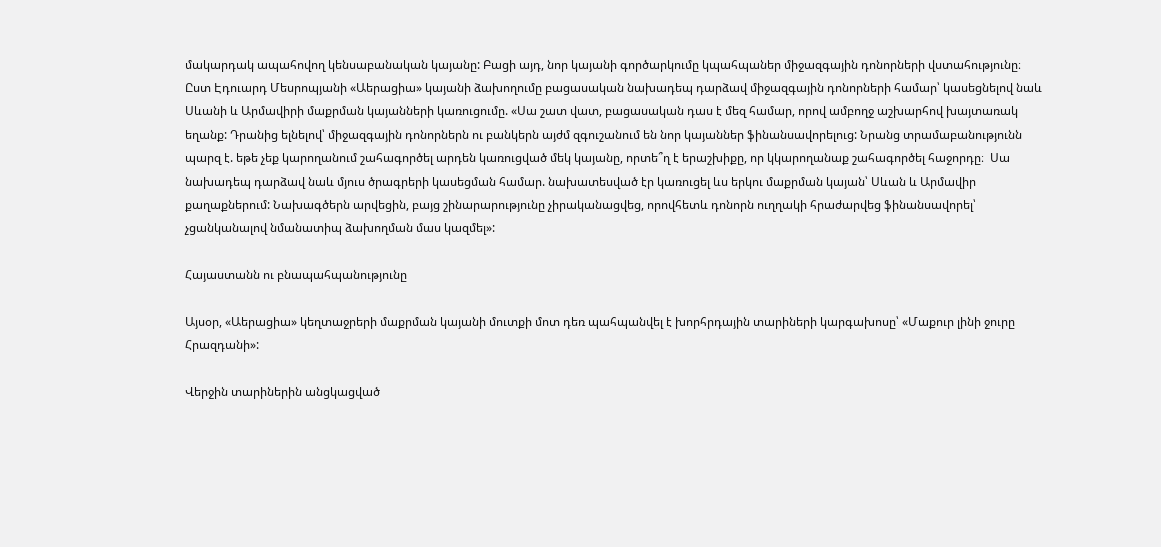մակարդակ ապահովող կենսաբանական կայանը: Բացի այդ, նոր կայանի գործարկումը կպահպաներ միջազգային դոնորների վստահությունը։ Ըստ Էդուարդ Մեսրոպյանի «Աերացիա» կայանի ձախողումը բացասական նախադեպ դարձավ միջազգային դոնորների համար՝ կասեցնելով նաև Սևանի և Արմավիրի մաքրման կայանների կառուցումը. «Սա շատ վատ, բացասական դաս է մեզ համար, որով ամբողջ աշխարհով խայտառակ եղանք: Դրանից ելնելով՝ միջազգային դոնորներն ու բանկերն այժմ զգուշանում են նոր կայաններ ֆինանսավորելուց: Նրանց տրամաբանությունն պարզ է. եթե չեք կարողանում շահագործել արդեն կառուցված մեկ կայանը, որտե՞ղ է երաշխիքը, որ կկարողանաք շահագործել հաջորդը։  Սա նախադեպ դարձավ նաև մյուս ծրագրերի կասեցման համար. նախատեսված էր կառուցել ևս երկու մաքրման կայան՝ Սևան և Արմավիր քաղաքներում: Նախագծերն արվեցին, բայց շինարարությունը չիրականացվեց, որովհետև դոնորն ուղղակի հրաժարվեց ֆինանսավորել՝ չցանկանալով նմանատիպ ձախողման մաս կազմել»:

Հայաստանն ու բնապահպանությունը

Այսօր, «Աերացիա» կեղտաջրերի մաքրման կայանի մուտքի մոտ դեռ պահպանվել է խորհրդային տարիների կարգախոսը՝ «Մաքուր լինի ջուրը Հրազդանի»:

Վերջին տարիներին անցկացված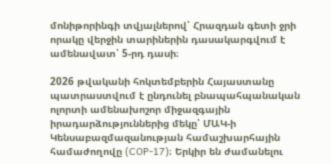մոնիթորինգի տվյալներով՝ Հրազդան գետի ջրի որակը վերջին տարիներին դասակարգվում է ամենավատ՝ 5-րդ դասի։

2026 թվականի հոկտեմբերին Հայաստանը պատրաստվում է ընդունել բնապահպանական ոլորտի ամենախոշոր միջազգային իրադարձություններից մեկը՝ ՄԱԿ-ի Կենսաբազմազանության համաշխարհային համաժողովը (COP-17)։ Երկիր են ժամանելու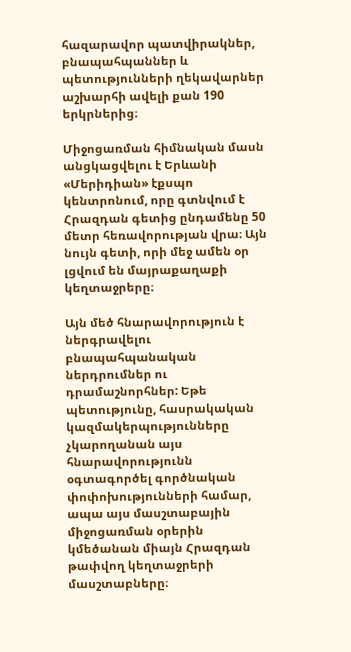հազարավոր պատվիրակներ, բնապահպաններ և պետությունների ղեկավարներ աշխարհի ավելի քան 190 երկրներից։

Միջոցառման հիմնական մասն անցկացվելու է Երևանի «Մերիդիան» էքսպո կենտրոնում, որը գտնվում է Հրազդան գետից ընդամենը 50 մետր հեռավորության վրա։ Այն նույն գետի, որի մեջ ամեն օր լցվում են մայրաքաղաքի կեղտաջրերը։

Այն մեծ հնարավորություն է ներգրավելու բնապահպանական  ներդրումներ ու դրամաշնորհներ: Եթե պետությունը, հասրակական կազմակերպությունները չկարողանան այս հնարավորությունն օգտագործել գործնական փոփոխությունների համար, ապա այս մասշտաբային միջոցառման օրերին կմեծանան միայն Հրազդան թափվող կեղտաջրերի մասշտաբները։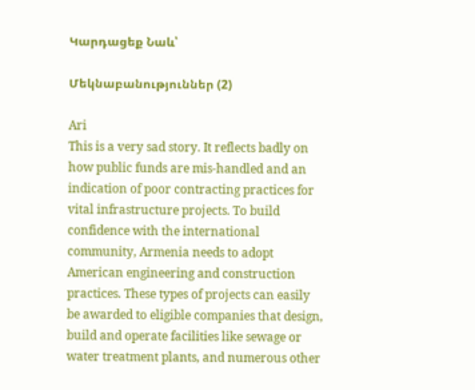Կարդացեք Նաև՝

Մեկնաբանություններ (2)

Ari
This is a very sad story. It reflects badly on how public funds are mis-handled and an indication of poor contracting practices for vital infrastructure projects. To build confidence with the international community, Armenia needs to adopt American engineering and construction practices. These types of projects can easily be awarded to eligible companies that design, build and operate facilities like sewage or water treatment plants, and numerous other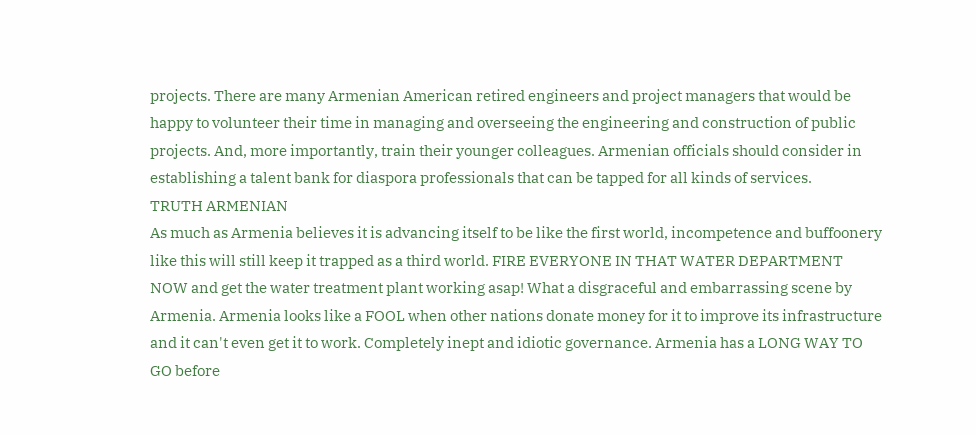projects. There are many Armenian American retired engineers and project managers that would be happy to volunteer their time in managing and overseeing the engineering and construction of public projects. And, more importantly, train their younger colleagues. Armenian officials should consider in establishing a talent bank for diaspora professionals that can be tapped for all kinds of services.
TRUTH ARMENIAN
As much as Armenia believes it is advancing itself to be like the first world, incompetence and buffoonery like this will still keep it trapped as a third world. FIRE EVERYONE IN THAT WATER DEPARTMENT NOW and get the water treatment plant working asap! What a disgraceful and embarrassing scene by Armenia. Armenia looks like a FOOL when other nations donate money for it to improve its infrastructure and it can't even get it to work. Completely inept and idiotic governance. Armenia has a LONG WAY TO GO before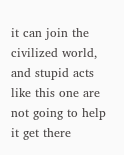it can join the civilized world, and stupid acts like this one are not going to help it get there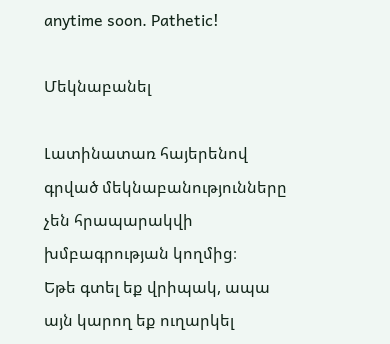anytime soon. Pathetic!

Մեկնաբանել

Լատինատառ հայերենով գրված մեկնաբանությունները չեն հրապարակվի խմբագրության կողմից։
Եթե գտել եք վրիպակ, ապա այն կարող եք ուղարկել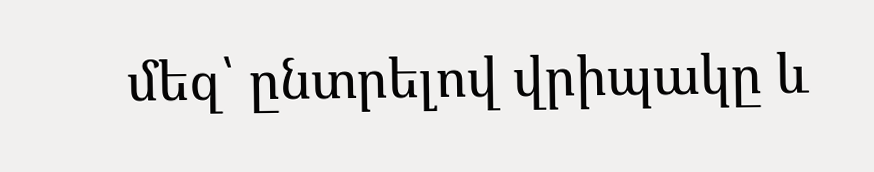մեզ՝ ընտրելով վրիպակը և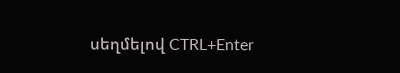սեղմելով CTRL+Enter